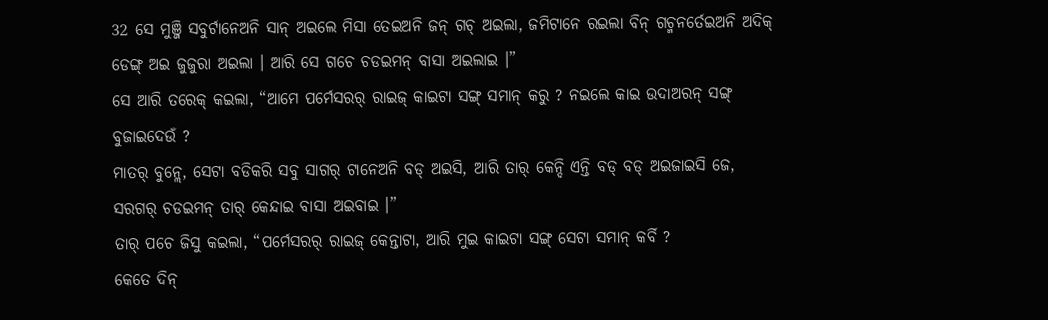32 ସେ ମୁଞ୍ଜି ସବୁର୍ଟାନେଅନି ସାନ୍ ଅଇଲେ ମିସା ତେଇଅନି ଜନ୍ ଗଚ୍ ଅଇଲା, ଜମିଟାନେ ରଇଲା ବିନ୍ ଗଚ୍ମନର୍ତେଇଅନି ଅଦିକ୍ ଡେଙ୍ଗ୍ ଅଇ ଜୁଜୁରା ଅଇଲା । ଆରି ସେ ଗଚେ ଚଡଇମନ୍ ବାସା ଅଇଲାଇ ।”
ସେ ଆରି ତରେକ୍ କଇଲା, “ଆମେ ପର୍ମେସରର୍ ରାଇଜ୍ କାଇଟା ସଙ୍ଗ୍ ସମାନ୍ କରୁ ? ନଇଲେ କାଇ ଉଦାଅରନ୍ ସଙ୍ଗ୍ ବୁଜାଇଦେଉଁ ?
ମାତର୍ ବୁନ୍ଲେ, ସେଟା ବଡିକରି ସବୁ ସାଗର୍ ଟାନେଅନି ବଡ୍ ଅଇସି, ଆରି ତାର୍ କେନ୍ଦି ଏନ୍ତି ବଡ୍ ବଡ୍ ଅଇଜାଇସି ଜେ, ସରଗର୍ ଚଡଇମନ୍ ତାର୍ କେନ୍ଦାଇ ବାସା ଅଇବାଇ ।”
ତାର୍ ପଚେ ଜିସୁ କଇଲା, “ପର୍ମେସରର୍ ରାଇଜ୍ କେନ୍ତାଟା, ଆରି ମୁଇ କାଇଟା ସଙ୍ଗ୍ ସେଟା ସମାନ୍ କର୍ବି ?
କେତେ ଦିନ୍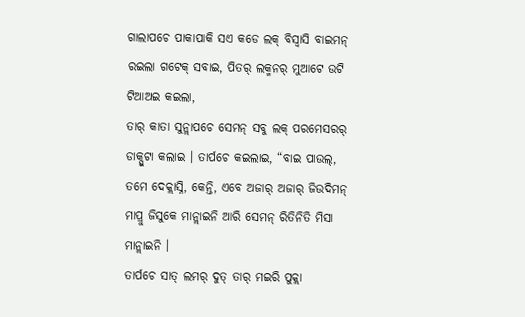ଗାଲାପଚେ ପାକାପାକି ସଏ କଡେ ଲକ୍ ବିସ୍ବାସି ବାଇମନ୍ ରଇଲା ଗଟେକ୍ ସବାଇ, ପିତର୍ ଲକ୍ମନର୍ ମୁଆଟେ ଉଟି ଟିଆଅଇ କଇଲା,
ତାର୍ କାତା ସୁନ୍ଲାପଚେ ସେମନ୍ ସବୁ ଲକ୍ ପରମେସରର୍ ଡାକ୍ପୁଟା କଲାଇ । ତାର୍ପଚେ କଇଲାଇ, “ବାଇ ପାଉଲ୍, ତମେ ଦେକ୍ଲାସ୍ନି, କେନ୍ତି, ଏବେ ଅଜାର୍ ଅଜାର୍ ଜିଉଦିମନ୍ ମାପ୍ରୁ ଜିସୁକେ ମାନ୍ଲାଇନି ଆରି ସେମନ୍ ରିତିନିତି ମିସା ମାନ୍ଲାଇନି ।
ତାର୍ପଚେ ସାତ୍ ଲମର୍ ଦୁତ୍ ତାର୍ ମଇରି ପୁକ୍ଲା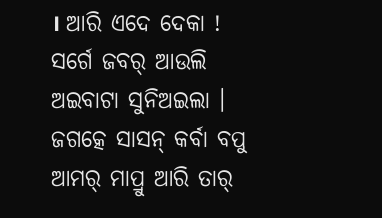। ଆରି ଏଦେ ଦେକା ! ସର୍ଗେ ଜବର୍ ଆଉଲି ଅଇବାଟା ସୁନିଅଇଲା । ଜଗତ୍କେ ସାସନ୍ କର୍ବା ବପୁ ଆମର୍ ମାପ୍ରୁ ଆରି ତାର୍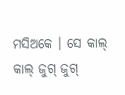ମସିଅକେ । ସେ କାଲ୍ କାଲ୍ ଜୁଗ୍ ଜୁଗ୍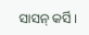ସାସନ୍ କର୍ସି ।